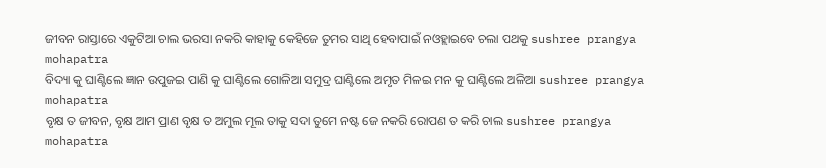ଜୀବନ ରାସ୍ତାରେ ଏକୁଟିଆ ଚାଲ ଭରସା ନକରି କାହାକୁ କେହିଜେ ତୁମର ସାଥି ହେବାପାଇଁ ନଓହ୍ଲାଇବେ ଚଲା ପଥକୁ sushree prangya mohapatra
ବିଦ୍ୟା କୁ ଘାଣ୍ଟିଲେ ଜ୍ଞାନ ଉପୁଜଇ ପାଣି କୁ ଘାଣ୍ଟିଲେ ଗୋଳିଆ ସମୁଦ୍ର ଘାଣ୍ଟିଲେ ଅମୃତ ମିଳଇ ମନ କୁ ଘାଣ୍ଟିଲେ ଅଳିଆ sushree prangya mohapatra
ବୃକ୍ଷ ତ ଜୀବନ, ବୃକ୍ଷ ଆମ ପ୍ରାଣ ବୃକ୍ଷ ତ ଅମୁଲ ମୂଲ ତାକୁ ସଦା ତୁମେ ନଷ୍ଟ ଜେ ନକରି ରୋପଣ ତ କରି ଚାଲ sushree prangya mohapatra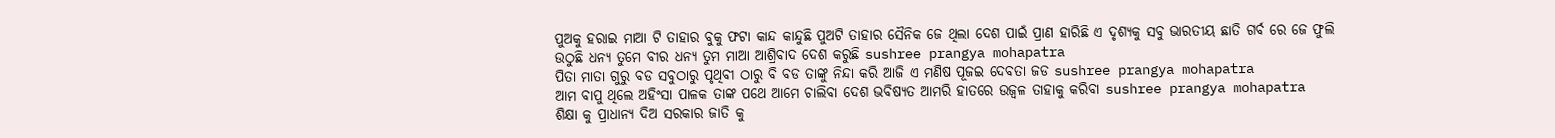ପୁଅକୁ ହରାଇ ମାଆ ଟି ତାହାର ବୁକୁ ଫଟା କାନ୍ଦ କାନ୍ଦୁଛି ପୁଅଟି ତାହାର ସୈନିକ ଜେ ଥିଲା ଦେଶ ପାଇଁ ପ୍ରାଣ ହାରିଛି ଏ ଦୃଶ୍ୟକୁ ସବୁ ଭାରତୀୟ ଛାତି ଗର୍ବ ରେ ଜେ ଫୁଲି ଉଠୁଛି ଧନ୍ୟ ତୁମେ ବୀର ଧନ୍ୟ ତୁମ ମାଆ ଆଶ୍ରିବାଦ ଦେଶ କରୁଛି sushree prangya mohapatra
ପିତା ମାତା ଗୁରୁ ବଡ ସବୁଠାରୁ ପୃଥିବୀ ଠାରୁ ବି ବଡ ତାଙ୍କୁ ନିନ୍ଦା କରି ଆଜି ଏ ମଣିଷ ପୂଜଇ ଦେବତା ଜଡ sushree prangya mohapatra
ଆମ ବାପୁ ଥିଲେ ଅହିଂସା ପାଳକ ତାଙ୍କ ପଥେ ଆମେ ଚାଲିବା ଦେଶ ଭବିଷ୍ୟତ ଆମରି ହାତରେ ଉଜ୍ବଳ ତାହାକୁ କରିବା sushree prangya mohapatra
ଶିକ୍ଷା କୁ ପ୍ରାଧାନ୍ୟ ଦିଅ ସରକାର ଜାତି କୁ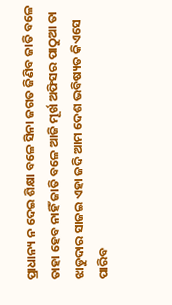ପ୍ରାଧାନ୍ୟ ନ ଦେଇ ଶିକ୍ଷା ବଳେ ସିନା ଜଗତ ଜିଣିବ ଜାତି ବଳେ ତାହା ହେବ ନାହିଁ ଜାତି ବଳେ ଆଜି ମୂର୍ଖ ଅଫିସର ପାଠୁଆ ତା ଝାଡୁଦାର ସାଜଇ ଏହା ଜଦି ଆମ ଦେଶ ଭବିଷ୍ୟତ କିଏସେ ପାରିବ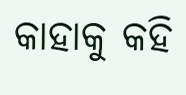କାହାକୁ କହି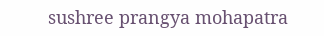sushree prangya mohapatra